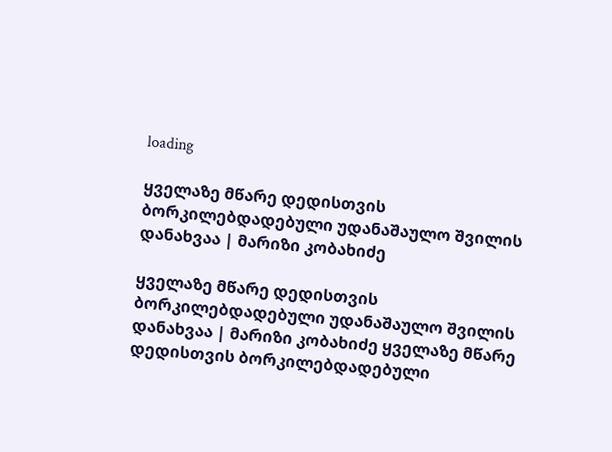loading

ყველაზე მწარე დედისთვის ბორკილებდადებული უდანაშაულო შვილის დანახვაა | მარიზი კობახიძე

ყველაზე მწარე დედისთვის ბორკილებდადებული უდანაშაულო შვილის დანახვაა | მარიზი კობახიძე ყველაზე მწარე დედისთვის ბორკილებდადებული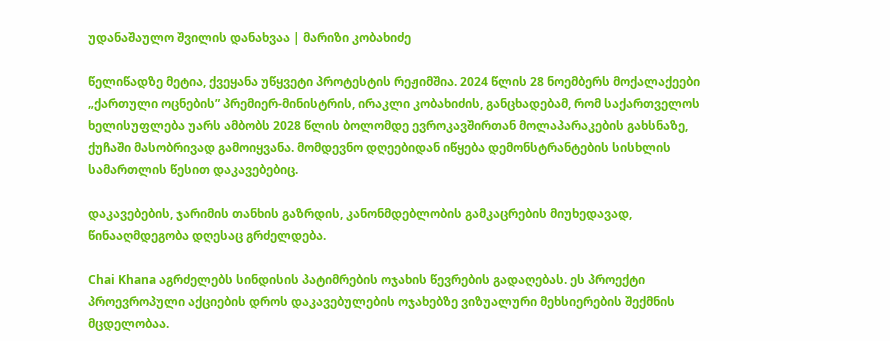უდანაშაულო შვილის დანახვაა | მარიზი კობახიძე

წელიწადზე მეტია, ქვეყანა უწყვეტი პროტესტის რეჟიმშია. 2024 წლის 28 ნოემბერს მოქალაქეები „ქართული ოცნების” პრემიერ-მინისტრის, ირაკლი კობახიძის, განცხადებამ, რომ საქართველოს ხელისუფლება უარს ამბობს 2028 წლის ბოლომდე ევროკავშირთან მოლაპარაკების გახსნაზე, ქუჩაში მასობრივად გამოიყვანა. მომდევნო დღეებიდან იწყება დემონსტრანტების სისხლის სამართლის წესით დაკავებებიც.

დაკავებების, ჯარიმის თანხის გაზრდის, კანონმდებლობის გამკაცრების მიუხედავად, წინააღმდეგობა დღესაც გრძელდება.

Chai Khana აგრძელებს სინდისის პატიმრების ოჯახის წევრების გადაღებას. ეს პროექტი პროევროპული აქციების დროს დაკავებულების ოჯახებზე ვიზუალური მეხსიერების შექმნის მცდელობაა.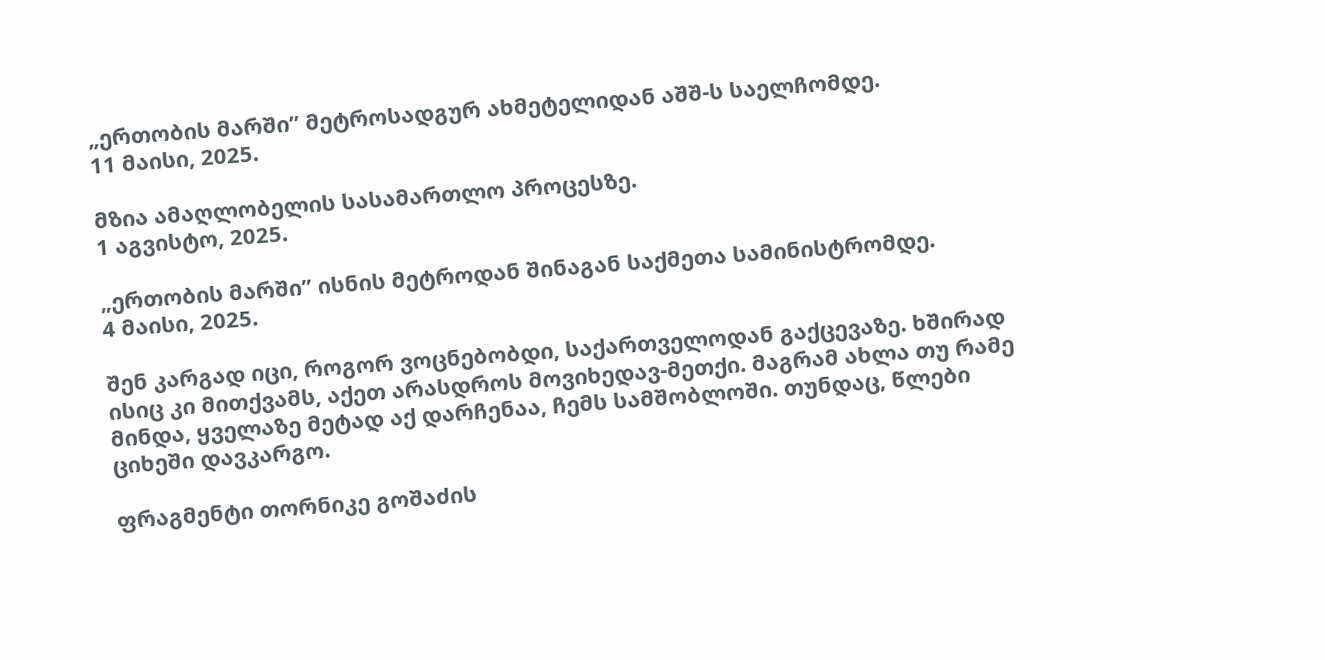„ერთობის მარში” მეტროსადგურ ახმეტელიდან აშშ-ს საელჩომდე.
11 მაისი, 2025.

მზია ამაღლობელის სასამართლო პროცესზე.
1 აგვისტო, 2025.

„ერთობის მარში” ისნის მეტროდან შინაგან საქმეთა სამინისტრომდე.
4 მაისი, 2025.

შენ კარგად იცი, როგორ ვოცნებობდი, საქართველოდან გაქცევაზე. ხშირად ისიც კი მითქვამს, აქეთ არასდროს მოვიხედავ-მეთქი. მაგრამ ახლა თუ რამე მინდა, ყველაზე მეტად აქ დარჩენაა, ჩემს სამშობლოში. თუნდაც, წლები ციხეში დავკარგო.

ფრაგმენტი თორნიკე გოშაძის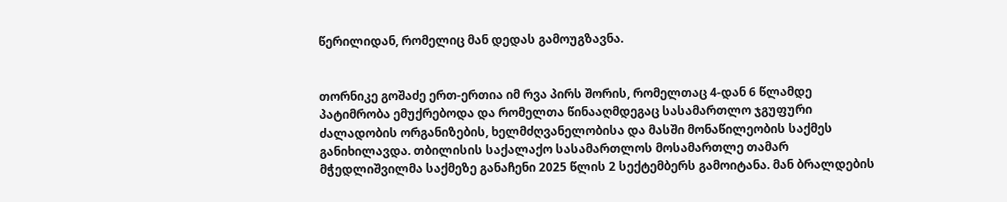წერილიდან, რომელიც მან დედას გამოუგზავნა.


თორნიკე გოშაძე ერთ-ერთია იმ რვა პირს შორის, რომელთაც 4-დან 6 წლამდე პატიმრობა ემუქრებოდა და რომელთა წინააღმდეგაც სასამართლო ჯგუფური ძალადობის ორგანიზების, ხელმძღვანელობისა და მასში მონაწილეობის საქმეს განიხილავდა. თბილისის საქალაქო სასამართლოს მოსამართლე თამარ მჭედლიშვილმა საქმეზე განაჩენი 2025 წლის 2 სექტემბერს გამოიტანა. მან ბრალდების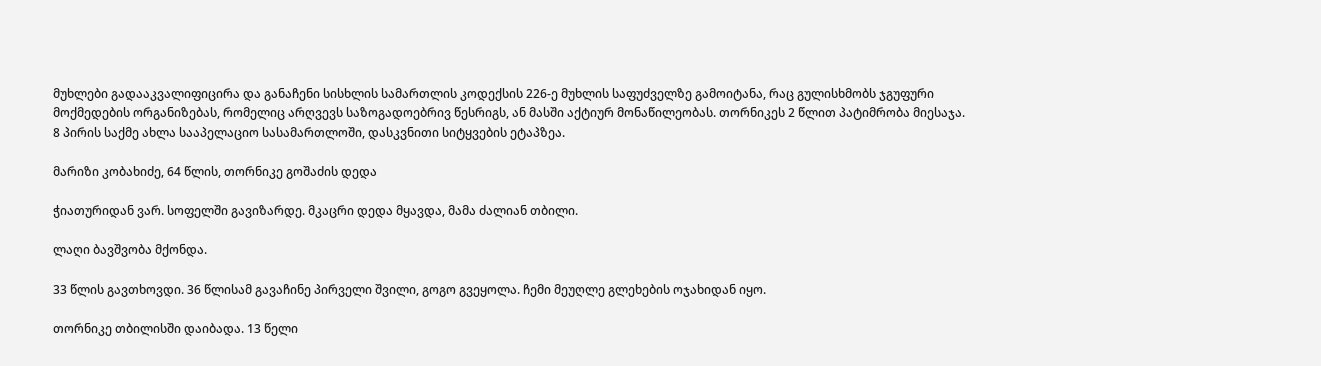მუხლები გადააკვალიფიცირა და განაჩენი სისხლის სამართლის კოდექსის 226-ე მუხლის საფუძველზე გამოიტანა, რაც გულისხმობს ჯგუფური მოქმედების ორგანიზებას, რომელიც არღვევს საზოგადოებრივ წესრიგს, ან მასში აქტიურ მონაწილეობას. თორნიკეს 2 წლით პატიმრობა მიესაჯა. 8 პირის საქმე ახლა სააპელაციო სასამართლოში, დასკვნითი სიტყვების ეტაპზეა.

მარიზი კობახიძე, 64 წლის, თორნიკე გოშაძის დედა

ჭიათურიდან ვარ. სოფელში გავიზარდე. მკაცრი დედა მყავდა, მამა ძალიან თბილი.

ლაღი ბავშვობა მქონდა.

33 წლის გავთხოვდი. 36 წლისამ გავაჩინე პირველი შვილი, გოგო გვეყოლა. ჩემი მეუღლე გლეხების ოჯახიდან იყო.

თორნიკე თბილისში დაიბადა. 13 წელი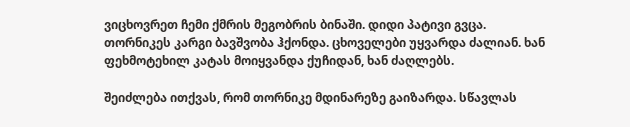ვიცხოვრეთ ჩემი ქმრის მეგობრის ბინაში. დიდი პატივი გვცა. თორნიკეს კარგი ბავშვობა ჰქონდა. ცხოველები უყვარდა ძალიან. ხან ფეხმოტეხილ კატას მოიყვანდა ქუჩიდან, ხან ძაღლებს.

შეიძლება ითქვას, რომ თორნიკე მდინარეზე გაიზარდა. სწავლას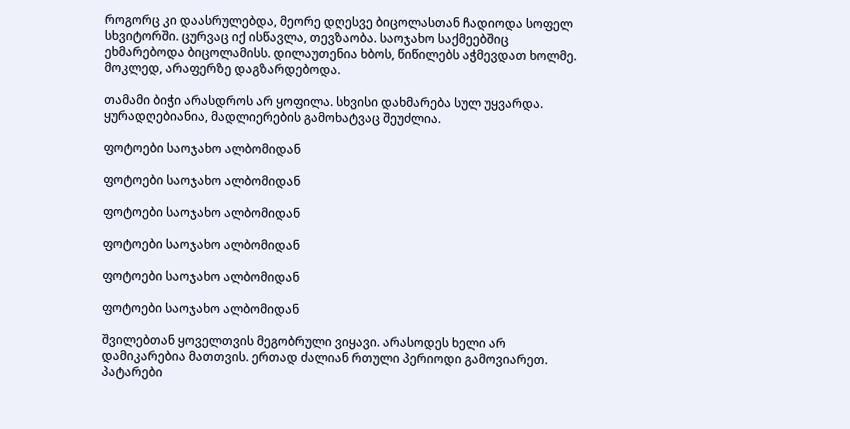როგორც კი დაასრულებდა, მეორე დღესვე ბიცოლასთან ჩადიოდა სოფელ სხვიტორში. ცურვაც იქ ისწავლა, თევზაობა. საოჯახო საქმეებშიც ეხმარებოდა ბიცოლამისს. დილაუთენია ხბოს, წიწილებს აჭმევდათ ხოლმე. მოკლედ, არაფერზე დაგზარდებოდა.

თამამი ბიჭი არასდროს არ ყოფილა. სხვისი დახმარება სულ უყვარდა. ყურადღებიანია, მადლიერების გამოხატვაც შეუძლია.

ფოტოები საოჯახო ალბომიდან

ფოტოები საოჯახო ალბომიდან

ფოტოები საოჯახო ალბომიდან

ფოტოები საოჯახო ალბომიდან

ფოტოები საოჯახო ალბომიდან

ფოტოები საოჯახო ალბომიდან

შვილებთან ყოველთვის მეგობრული ვიყავი. არასოდეს ხელი არ დამიკარებია მათთვის. ერთად ძალიან რთული პერიოდი გამოვიარეთ. პატარები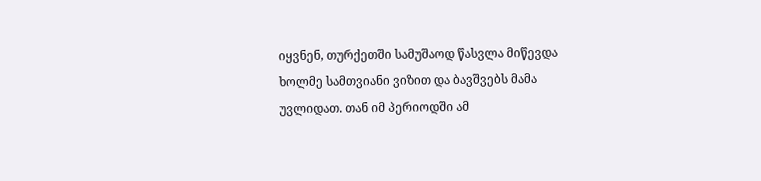იყვნენ, თურქეთში სამუშაოდ წასვლა მიწევდა ხოლმე სამთვიანი ვიზით და ბავშვებს მამა უვლიდათ. თან იმ პერიოდში ამ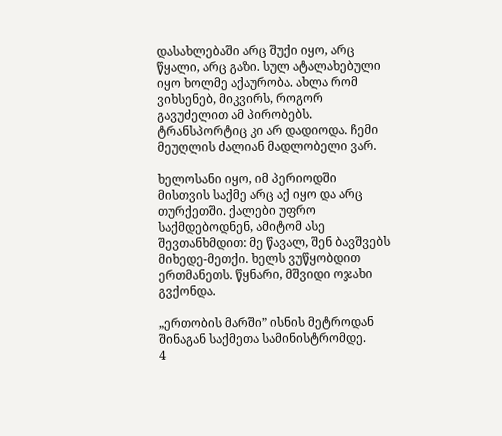დასახლებაში არც შუქი იყო, არც წყალი, არც გაზი. სულ ატალახებული იყო ხოლმე აქაურობა. ახლა რომ ვიხსენებ, მიკვირს, როგორ გავუძელით ამ პირობებს. ტრანსპორტიც კი არ დადიოდა. ჩემი მეუღლის ძალიან მადლობელი ვარ.

ხელოსანი იყო, იმ პერიოდში მისთვის საქმე არც აქ იყო და არც თურქეთში. ქალები უფრო საქმდებოდნენ, ამიტომ ასე შევთანხმდით: მე წავალ, შენ ბავშვებს მიხედე-მეთქი. ხელს ვუწყობდით ერთმანეთს. წყნარი, მშვიდი ოჯახი გვქონდა.

„ერთობის მარში” ისნის მეტროდან შინაგან საქმეთა სამინისტრომდე.
4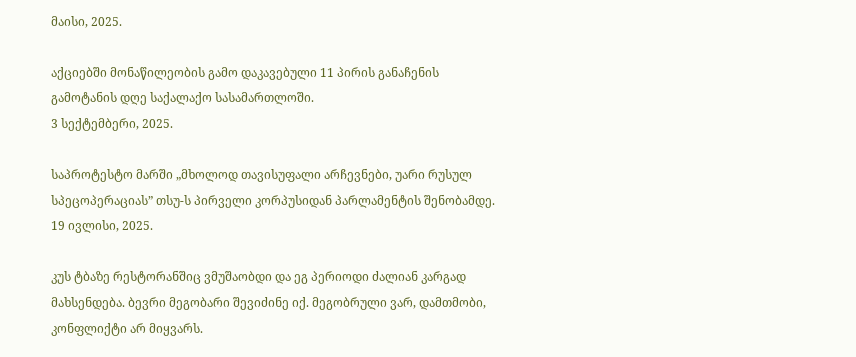მაისი, 2025.

აქციებში მონაწილეობის გამო დაკავებული 11 პირის განაჩენის გამოტანის დღე საქალაქო სასამართლოში.
3 სექტემბერი, 2025.

საპროტესტო მარში „მხოლოდ თავისუფალი არჩევნები, უარი რუსულ სპეცოპერაციას” თსუ-ს პირველი კორპუსიდან პარლამენტის შენობამდე. 19 ივლისი, 2025.

კუს ტბაზე რესტორანშიც ვმუშაობდი და ეგ პერიოდი ძალიან კარგად მახსენდება. ბევრი მეგობარი შევიძინე იქ. მეგობრული ვარ, დამთმობი, კონფლიქტი არ მიყვარს.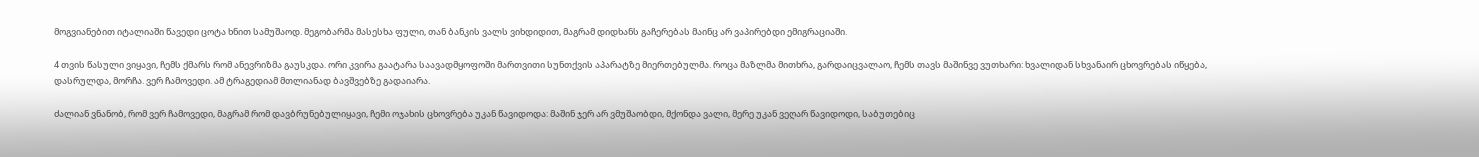მოგვიანებით იტალიაში წავედი ცოტა ხნით სამუშაოდ. მეგობარმა მასესხა ფული, თან ბანკის ვალს ვიხდიდით, მაგრამ დიდხანს გაჩერებას მაინც არ ვაპირებდი ემიგრაციაში.

4 თვის წასული ვიყავი, ჩემს ქმარს რომ ანევრიზმა გაუსკდა. ორი კვირა გაატარა საავადმყოფოში მართვითი სუნთქვის აპარატზე მიერთებულმა. როცა მაზლმა მითხრა, გარდაიცვალაო, ჩემს თავს მაშინვე ვუთხარი: ხვალიდან სხვანაირ ცხოვრებას იწყება, დასრულდა, მორჩა. ვერ ჩამოვედი. ამ ტრაგედიამ მთლიანად ბავშვებზე გადაიარა.

ძალიან ვნანობ, რომ ვერ ჩამოვედი, მაგრამ რომ დავბრუნებულიყავი, ჩემი ოჯახის ცხოვრება უკან წავიდოდა: მაშინ ჯერ არ ვმუშაობდი, მქონდა ვალი, მერე უკან ვეღარ წავიდოდი, საბუთებიც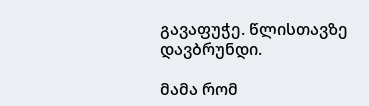გავაფუჭე. წლისთავზე დავბრუნდი.

მამა რომ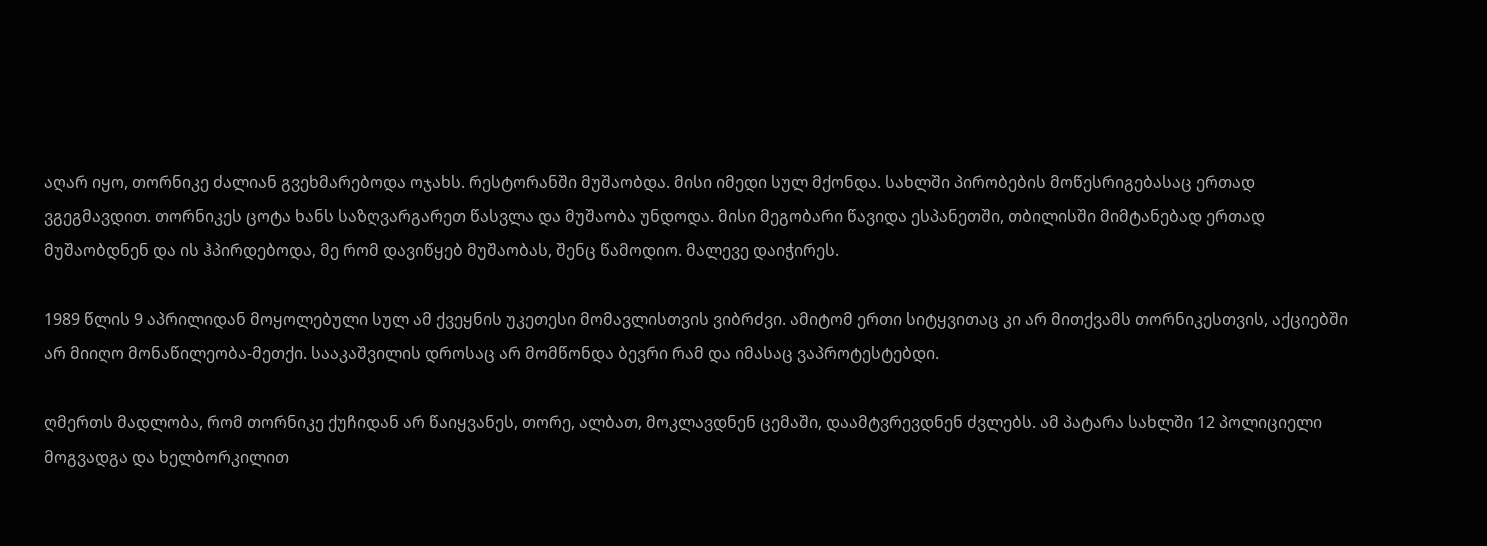აღარ იყო, თორნიკე ძალიან გვეხმარებოდა ოჯახს. რესტორანში მუშაობდა. მისი იმედი სულ მქონდა. სახლში პირობების მოწესრიგებასაც ერთად ვგეგმავდით. თორნიკეს ცოტა ხანს საზღვარგარეთ წასვლა და მუშაობა უნდოდა. მისი მეგობარი წავიდა ესპანეთში, თბილისში მიმტანებად ერთად მუშაობდნენ და ის ჰპირდებოდა, მე რომ დავიწყებ მუშაობას, შენც წამოდიო. მალევე დაიჭირეს.

1989 წლის 9 აპრილიდან მოყოლებული სულ ამ ქვეყნის უკეთესი მომავლისთვის ვიბრძვი. ამიტომ ერთი სიტყვითაც კი არ მითქვამს თორნიკესთვის, აქციებში არ მიიღო მონაწილეობა-მეთქი. სააკაშვილის დროსაც არ მომწონდა ბევრი რამ და იმასაც ვაპროტესტებდი.

ღმერთს მადლობა, რომ თორნიკე ქუჩიდან არ წაიყვანეს, თორე, ალბათ, მოკლავდნენ ცემაში, დაამტვრევდნენ ძვლებს. ამ პატარა სახლში 12 პოლიციელი მოგვადგა და ხელბორკილით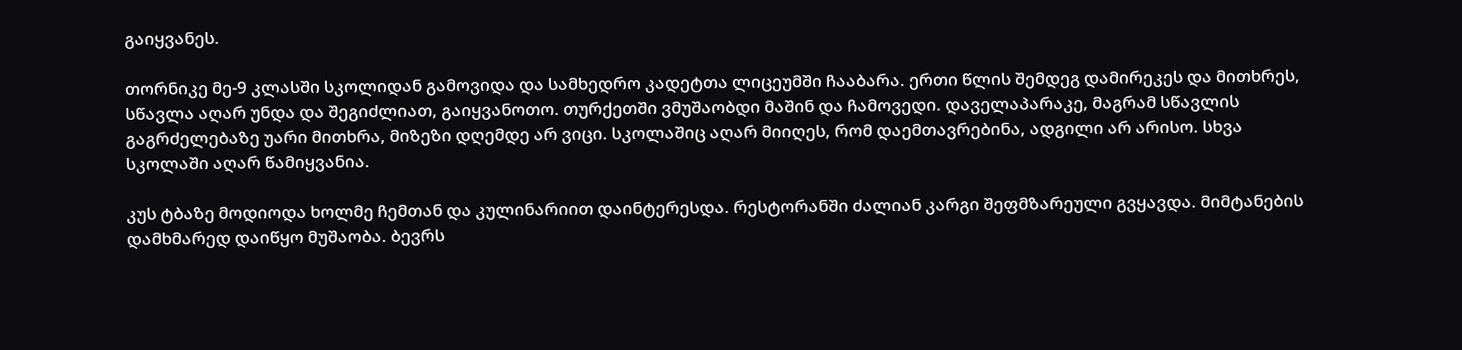გაიყვანეს.

თორნიკე მე-9 კლასში სკოლიდან გამოვიდა და სამხედრო კადეტთა ლიცეუმში ჩააბარა. ერთი წლის შემდეგ დამირეკეს და მითხრეს, სწავლა აღარ უნდა და შეგიძლიათ, გაიყვანოთო. თურქეთში ვმუშაობდი მაშინ და ჩამოვედი. დაველაპარაკე, მაგრამ სწავლის გაგრძელებაზე უარი მითხრა, მიზეზი დღემდე არ ვიცი. სკოლაშიც აღარ მიიღეს, რომ დაემთავრებინა, ადგილი არ არისო. სხვა სკოლაში აღარ წამიყვანია.

კუს ტბაზე მოდიოდა ხოლმე ჩემთან და კულინარიით დაინტერესდა. რესტორანში ძალიან კარგი შეფმზარეული გვყავდა. მიმტანების დამხმარედ დაიწყო მუშაობა. ბევრს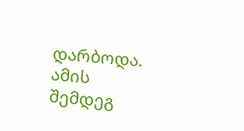დარბოდა. ამის შემდეგ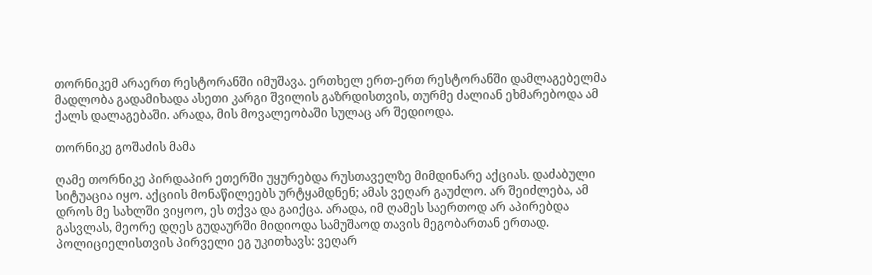თორნიკემ არაერთ რესტორანში იმუშავა. ერთხელ ერთ-ერთ რესტორანში დამლაგებელმა მადლობა გადამიხადა ასეთი კარგი შვილის გაზრდისთვის, თურმე ძალიან ეხმარებოდა ამ ქალს დალაგებაში. არადა, მის მოვალეობაში სულაც არ შედიოდა.

თორნიკე გოშაძის მამა

ღამე თორნიკე პირდაპირ ეთერში უყურებდა რუსთაველზე მიმდინარე აქციას. დაძაბული სიტუაცია იყო. აქციის მონაწილეებს ურტყამდნენ; ამას ვეღარ გაუძლო. არ შეიძლება, ამ დროს მე სახლში ვიყოო, ეს თქვა და გაიქცა. არადა, იმ ღამეს საერთოდ არ აპირებდა გასვლას, მეორე დღეს გუდაურში მიდიოდა სამუშაოდ თავის მეგობართან ერთად. პოლიციელისთვის პირველი ეგ უკითხავს: ვეღარ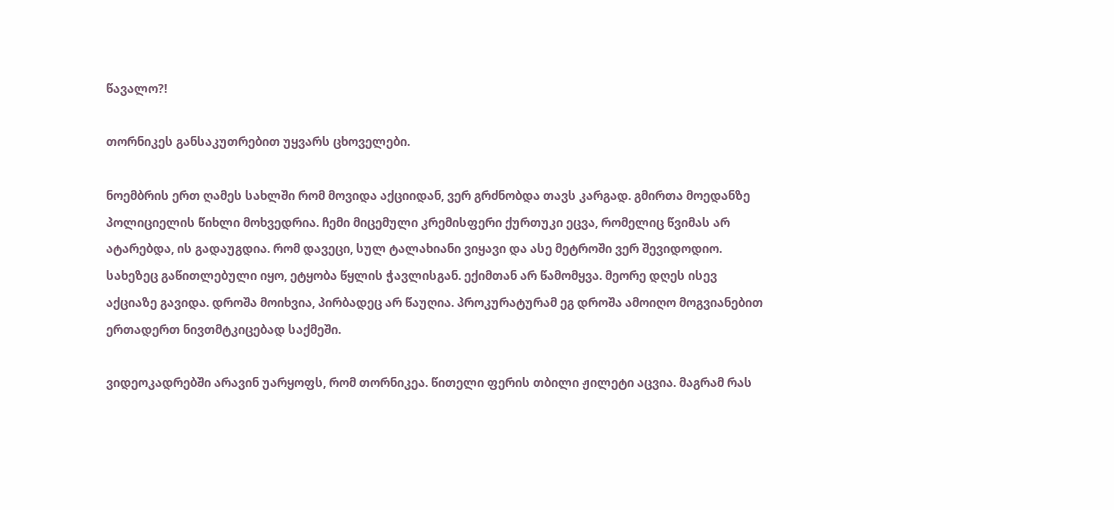წავალო?!

თორნიკეს განსაკუთრებით უყვარს ცხოველები.

ნოემბრის ერთ ღამეს სახლში რომ მოვიდა აქციიდან, ვერ გრძნობდა თავს კარგად. გმირთა მოედანზე პოლიციელის წიხლი მოხვედრია. ჩემი მიცემული კრემისფერი ქურთუკი ეცვა, რომელიც წვიმას არ ატარებდა, ის გადაუგდია. რომ დავეცი, სულ ტალახიანი ვიყავი და ასე მეტროში ვერ შევიდოდიო. სახეზეც გაწითლებული იყო, ეტყობა წყლის ჭავლისგან. ექიმთან არ წამომყვა. მეორე დღეს ისევ აქციაზე გავიდა. დროშა მოიხვია, პირბადეც არ წაუღია. პროკურატურამ ეგ დროშა ამოიღო მოგვიანებით ერთადერთ ნივთმტკიცებად საქმეში.

ვიდეოკადრებში არავინ უარყოფს, რომ თორნიკეა. წითელი ფერის თბილი ჟილეტი აცვია. მაგრამ რას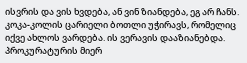ისვრის და ვის ხვდება, ან ვინ ზიანდება, ეგ არ ჩანს. კოკა-კოლის ცარიელი ბოთლი უჭირავს, რომელიც იქვე ახლოს ვარდება. ის ვერავის დააზიანებდა. პროკურატურის მიერ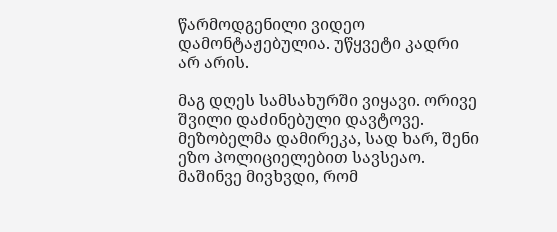წარმოდგენილი ვიდეო დამონტაჟებულია. უწყვეტი კადრი არ არის.

მაგ დღეს სამსახურში ვიყავი. ორივე შვილი დაძინებული დავტოვე. მეზობელმა დამირეკა, სად ხარ, შენი ეზო პოლიციელებით სავსეაო. მაშინვე მივხვდი, რომ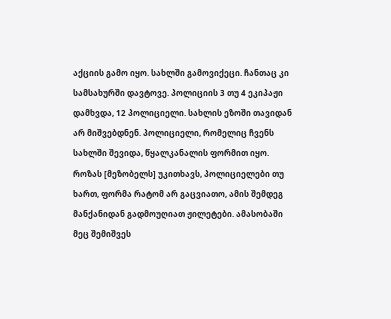აქციის გამო იყო. სახლში გამოვიქეცი. ჩანთაც კი სამსახურში დავტოვე. პოლიციის 3 თუ 4 ეკიპაჟი დამხვდა, 12 პოლიციელი. სახლის ეზოში თავიდან არ მიშვებდნენ. პოლიციელი, რომელიც ჩვენს სახლში შევიდა, წყალკანალის ფორმით იყო. როზას [მეზობელს] უკითხავს, პოლიციელები თუ ხართ, ფორმა რატომ არ გაცვიათო, ამის შემდეგ მანქანიდან გადმოუღიათ ჟილეტები. ამასობაში მეც შემიშვეს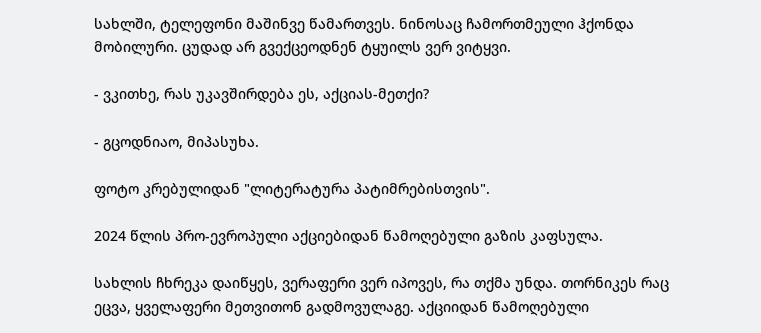სახლში, ტელეფონი მაშინვე წამართვეს. ნინოსაც ჩამორთმეული ჰქონდა მობილური. ცუდად არ გვექცეოდნენ ტყუილს ვერ ვიტყვი.

- ვკითხე, რას უკავშირდება ეს, აქციას-მეთქი?

- გცოდნიაო, მიპასუხა.

ფოტო კრებულიდან "ლიტერატურა პატიმრებისთვის".

2024 წლის პრო-ევროპული აქციებიდან წამოღებული გაზის კაფსულა.

სახლის ჩხრეკა დაიწყეს, ვერაფერი ვერ იპოვეს, რა თქმა უნდა. თორნიკეს რაც ეცვა, ყველაფერი მეთვითონ გადმოვულაგე. აქციიდან წამოღებული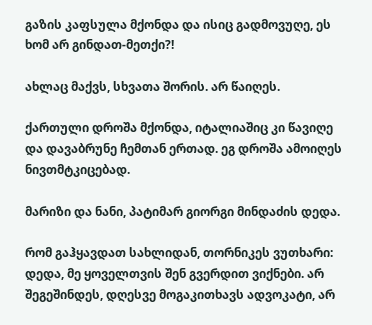გაზის კაფსულა მქონდა და ისიც გადმოვუღე, ეს ხომ არ გინდათ-მეთქი?!

ახლაც მაქვს, სხვათა შორის. არ წაიღეს.

ქართული დროშა მქონდა, იტალიაშიც კი წავიღე და დავაბრუნე ჩემთან ერთად. ეგ დროშა ამოიღეს ნივთმტკიცებად.

მარიზი და ნანი, პატიმარ გიორგი მინდაძის დედა.

რომ გაჰყავდათ სახლიდან, თორნიკეს ვუთხარი: დედა, მე ყოველთვის შენ გვერდით ვიქნები. არ შეგეშინდეს, დღესვე მოგაკითხავს ადვოკატი, არ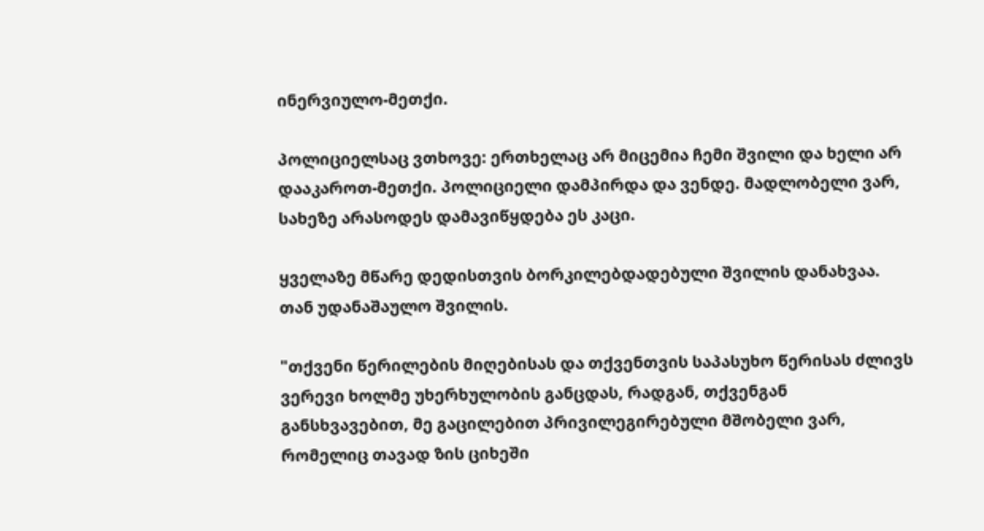ინერვიულო-მეთქი.

პოლიციელსაც ვთხოვე: ერთხელაც არ მიცემია ჩემი შვილი და ხელი არ დააკაროთ-მეთქი. პოლიციელი დამპირდა და ვენდე. მადლობელი ვარ, სახეზე არასოდეს დამავიწყდება ეს კაცი.

ყველაზე მწარე დედისთვის ბორკილებდადებული შვილის დანახვაა. თან უდანაშაულო შვილის.

"თქვენი წერილების მიღებისას და თქვენთვის საპასუხო წერისას ძლივს ვერევი ხოლმე უხერხულობის განცდას, რადგან, თქვენგან განსხვავებით, მე გაცილებით პრივილეგირებული მშობელი ვარ, რომელიც თავად ზის ციხეში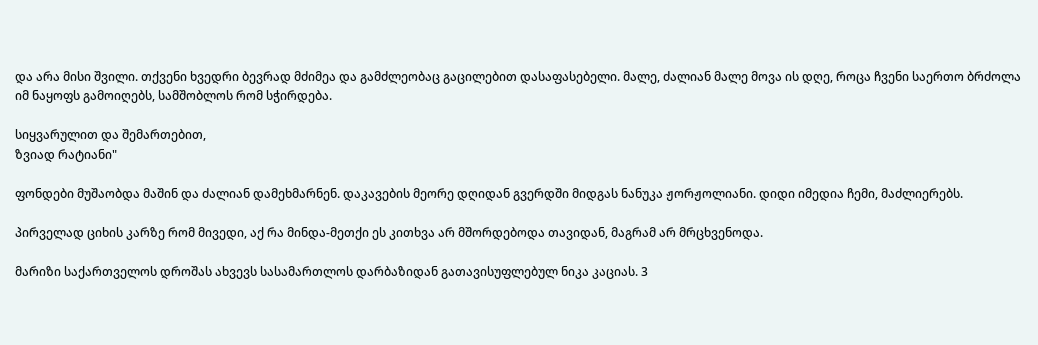და არა მისი შვილი. თქვენი ხვედრი ბევრად მძიმეა და გამძლეობაც გაცილებით დასაფასებელი. მალე, ძალიან მალე მოვა ის დღე, როცა ჩვენი საერთო ბრძოლა იმ ნაყოფს გამოიღებს, სამშობლოს რომ სჭირდება.

სიყვარულით და შემართებით,
ზვიად რატიანი"

ფონდები მუშაობდა მაშინ და ძალიან დამეხმარნენ. დაკავების მეორე დღიდან გვერდში მიდგას ნანუკა ჟორჟოლიანი. დიდი იმედია ჩემი, მაძლიერებს.

პირველად ციხის კარზე რომ მივედი, აქ რა მინდა-მეთქი ეს კითხვა არ მშორდებოდა თავიდან, მაგრამ არ მრცხვენოდა.

მარიზი საქართველოს დროშას ახვევს სასამართლოს დარბაზიდან გათავისუფლებულ ნიკა კაციას. 3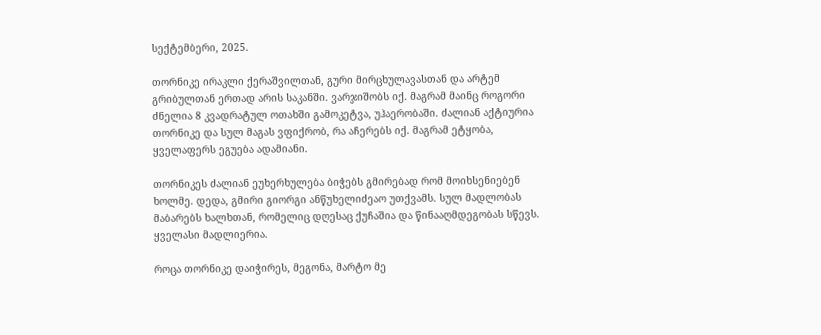სექტემბერი, 2025.

თორნიკე ირაკლი ქერაშვილთან, გური მირცხულავასთან და არტემ გრიბულთან ერთად არის საკანში. ვარჯიშობს იქ. მაგრამ მაინც როგორი ძნელია 8 კვადრატულ ოთახში გამოკეტვა, უჰაერობაში. ძალიან აქტიურია თორნიკე და სულ მაგას ვფიქრობ, რა აჩერებს იქ. მაგრამ ეტყობა, ყველაფერს ეგუება ადამიანი.

თორნიკეს ძალიან ეუხერხულება ბიჭებს გმირებად რომ მოიხსენიებენ ხოლმე. დედა, გმირი გიორგი ანწუხელიძეაო უთქვამს. სულ მადლობას მაბარებს ხალხთან, რომელიც დღესაც ქუჩაშია და წინააღმდეგობას სწევს. ყველასი მადლიერია.

როცა თორნიკე დაიჭირეს, მეგონა, მარტო მე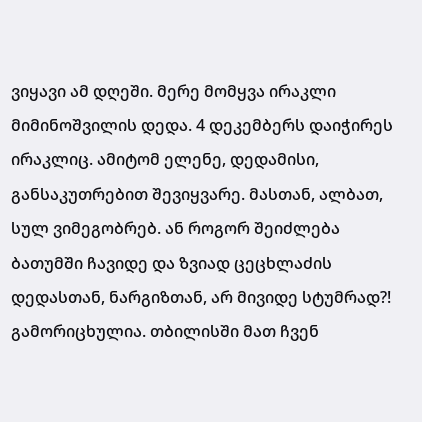ვიყავი ამ დღეში. მერე მომყვა ირაკლი მიმინოშვილის დედა. 4 დეკემბერს დაიჭირეს ირაკლიც. ამიტომ ელენე, დედამისი, განსაკუთრებით შევიყვარე. მასთან, ალბათ, სულ ვიმეგობრებ. ან როგორ შეიძლება ბათუმში ჩავიდე და ზვიად ცეცხლაძის დედასთან, ნარგიზთან, არ მივიდე სტუმრად?! გამორიცხულია. თბილისში მათ ჩვენ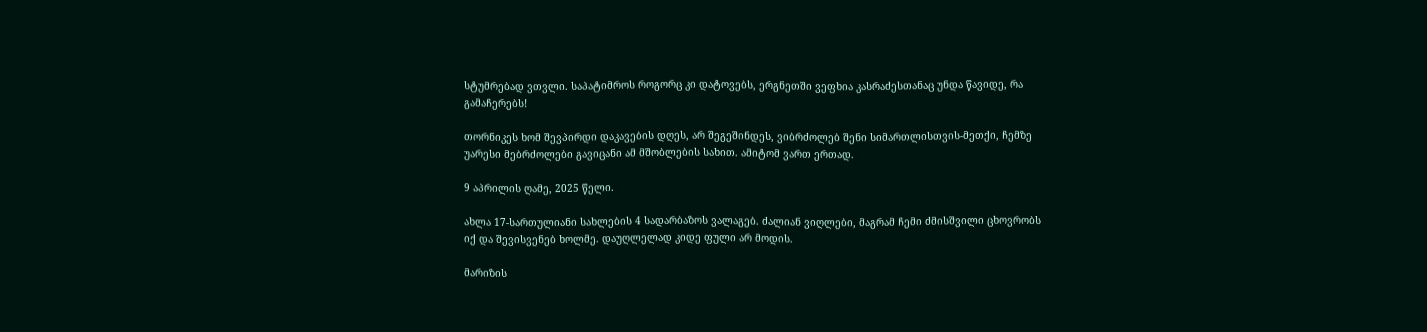სტუმრებად ვთვლი. საპატიმროს როგორც კი დატოვებს, ერგნეთში ვეფხია კასრაძესთანაც უნდა წავიდე, რა გამაჩერებს!

თორნიკეს ხომ შევპირდი დაკავების დღეს, არ შეგეშინდეს, ვიბრძოლებ შენი სიმართლისთვის-მეთქი, ჩემზე უარესი მებრძოლები გავიცანი ამ მშობლების სახით. ამიტომ ვართ ერთად.

9 აპრილის ღამე, 2025 წელი.

ახლა 17-სართულიანი სახლების 4 სადარბაზოს ვალაგებ. ძალიან ვიღლები, მაგრამ ჩემი ძმისშვილი ცხოვრობს იქ და შევისვენებ ხოლმე. დაუღლელად კიდე ფული არ მოდის.

მარიზის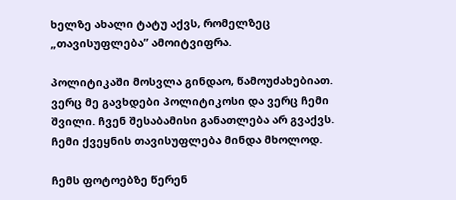ხელზე ახალი ტატუ აქვს, რომელზეც „თავისუფლება” ამოიტვიფრა.

პოლიტიკაში მოსვლა გინდაო, წამოუძახებიათ. ვერც მე გავხდები პოლიტიკოსი და ვერც ჩემი შვილი. ჩვენ შესაბამისი განათლება არ გვაქვს. ჩემი ქვეყნის თავისუფლება მინდა მხოლოდ.

ჩემს ფოტოებზე წერენ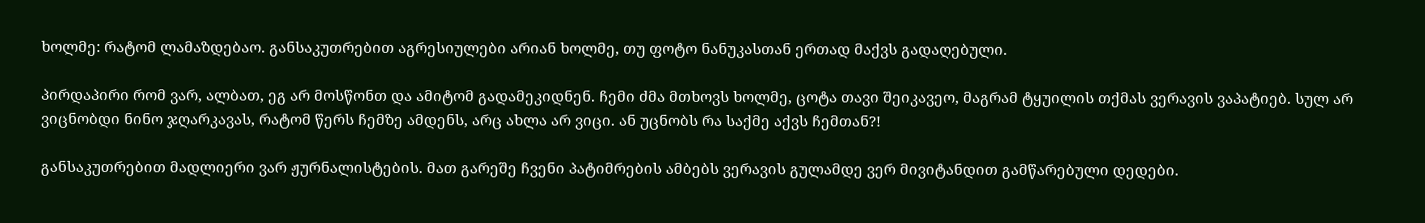ხოლმე: რატომ ლამაზდებაო. განსაკუთრებით აგრესიულები არიან ხოლმე, თუ ფოტო ნანუკასთან ერთად მაქვს გადაღებული.

პირდაპირი რომ ვარ, ალბათ, ეგ არ მოსწონთ და ამიტომ გადამეკიდნენ. ჩემი ძმა მთხოვს ხოლმე, ცოტა თავი შეიკავეო, მაგრამ ტყუილის თქმას ვერავის ვაპატიებ. სულ არ ვიცნობდი ნინო ჯღარკავას, რატომ წერს ჩემზე ამდენს, არც ახლა არ ვიცი. ან უცნობს რა საქმე აქვს ჩემთან?!

განსაკუთრებით მადლიერი ვარ ჟურნალისტების. მათ გარეშე ჩვენი პატიმრების ამბებს ვერავის გულამდე ვერ მივიტანდით გამწარებული დედები.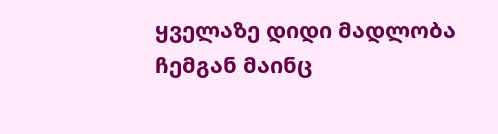ყველაზე დიდი მადლობა ჩემგან მაინც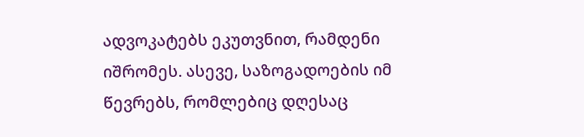ადვოკატებს ეკუთვნით, რამდენი იშრომეს. ასევე, საზოგადოების იმ წევრებს, რომლებიც დღესაც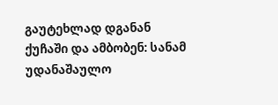გაუტეხლად დგანან ქუჩაში და ამბობენ: სანამ უდანაშაულო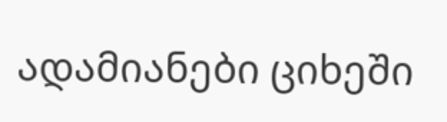ადამიანები ციხეში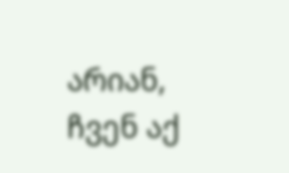არიან, ჩვენ აქ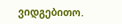ვიდგებითო.